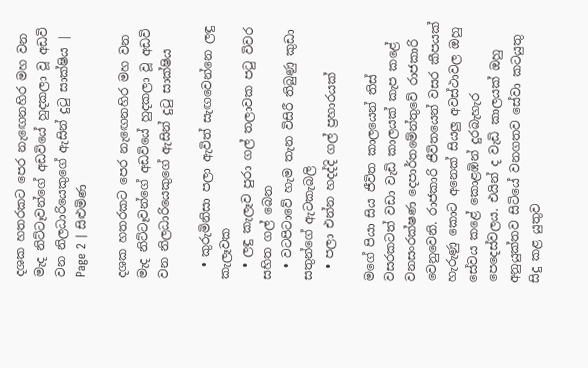දශක හතරකට පෙර නැඟෙනහිර මහ වන මැද නිට්ටෑවන්ගේ අඩවියේ හුදකලා වූ අඩවි වන නිලධාරියෙකුගේ ඇසින් දුටු සාක්ෂිය | Page 2 | සිළුමිණ

දශක හතරකට පෙර නැඟෙනහිර මහ වන මැද නිට්ටෑවන්ගේ අඩවියේ හුදකලා වූ අඩවි වන නිලධාරියෙකුගේ ඇසින් දුටු සාක්ෂිය

  • කුරුමිනිසා පලා ඇවිත් සැඟවෙන්නෙ ලඳු කැලෑවක
  • ලඳු කැලෑව පුරා ගල් තලාවක පටු විවර සහිත ගල් බෙන
  • වටපිටාවේ හැම තැන විසිරී තිබුණු කුඩා සතුන්ගේ ඇටකැබලි
  • පලා එන්න හදද්දි ගල් ප්‍රහාරයක්

මගේ පියා සිය ජීවිත කාලයෙන් තිස් වසරකටත් වඩා වැඩි කාලයක් කැප කළේ වනසංරක්ෂණ දෙපාර්තමේන්තුවේ රාජකාරි වෙනුවෙනි. රාජකාරි ජීවිතයෙන් වසර කීපයක් හැරුණු කොට අනෙක් සියලු අවස්ථාවල ඔහු සේවය කළේ කොළඹින් දුරබැහැර පෙදෙස්වලය. එයින් ද වැඩි කාලයක් ඔහු අනුයුක්තව සිටියේ වනගතව සේවා කටයුතු සිදු කළ යුතුව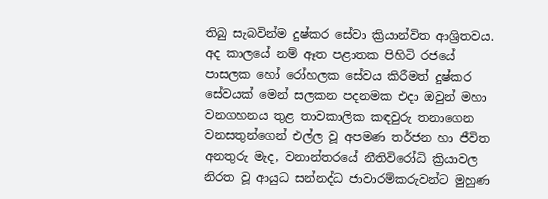තිබු සැබවින්ම දුෂ්කර සේවා ක්‍රියාන්විත ආශ්‍රිතවය. අද කාලයේ නම් ඈත පළාතක පිහිටි රජයේ පාසලක හෝ රෝහලක සේවය කිරීමත් දුෂ්කර සේවයක් මෙන් සලකන පදනමක එදා ඔවුන් මහා වනගහනය තුළ තාවකාලික කඳවුරු තනාගෙන වනසතුන්ගෙන් එල්ල වූ අපමණ තර්ජන හා ජීවිත අනතුරු මැද, වනාන්තරයේ නීතිවිරෝධි ක්‍රියාවල නිරත වූ ආයුධ සන්නද්ධ ජාවාරම්කරුවන්ට මුහුණ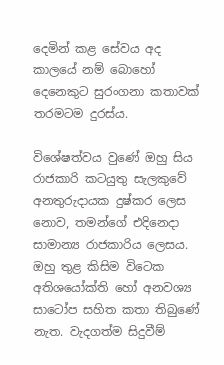දෙමින් කළ සේවය අද කාලයේ නම් බොහෝ දෙනෙකුට සුරංගනා කතාවක් තරමටම දුරස්ය.

විශේෂත්වය වුණේ ඔහු සිය රාජකාරි කටයුතු සැලකුවේ අනතුරුදායක දුෂ්කර ලෙස නොව, තමන්ගේ එදිනෙදා සාමාන්‍ය රාජකාරිය ලෙසය. ඔහු තුළ කිසිම විටෙක අතිශයෝක්ති හෝ අනවශ්‍ය සාටෝප සහිත කතා තිබුණේ නැත. වැදගත්ම සිදුවීම්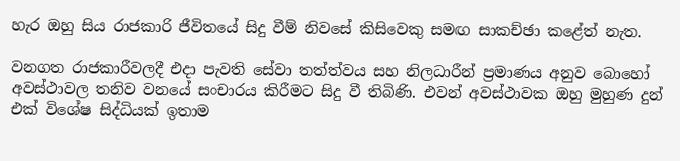හැර ඔහු සිය රාජකාරි ජීවිතයේ සිදු වීම් නිවසේ කිසිවෙකු සමඟ සාකච්ඡා කළේත් නැත.

වනගත රාජකාරීවලදී එදා පැවති සේවා තත්ත්වය සහ නිලධාරීන් ප්‍රමාණය අනුව බොහෝ අවස්ථාවල තනිව වනයේ සංචාරය කිරීමට සිදු වී තිබිණි. එවන් අවස්ථාවක ඔහු මුහුණ දුන් එක් විශේෂ සිද්ධියක් ඉතාම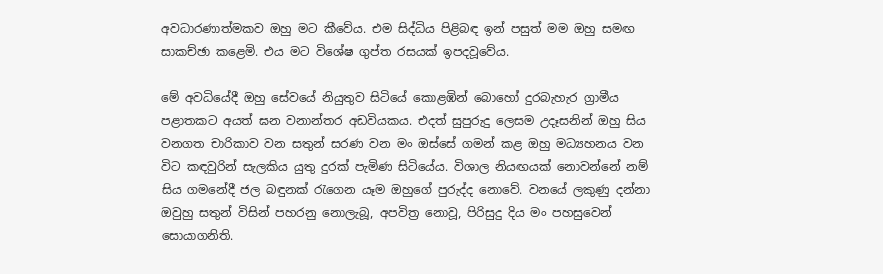අවධාරණාත්මකව ඔහු මට කීවේය. එම සිද්ධිය පිළිබඳ ඉන් පසුත් මම ඔහු සමඟ සාකච්ඡා කළෙමි. එය මට විශේෂ ගුප්ත රසයක් ඉපදවූවේය.

මේ අවධියේදී ඔහු සේවයේ නියුතුව සිටියේ කොළඹින් බොහෝ දුරබැහැර ග්‍රාමීය පළාතකට අයත් ඝන වනාන්තර අඩවියකය. එදත් සුපුරුදු ලෙසම උදෑසනින් ඔහු සිය වනගත චාරිකාව වන සතුන් සරණ වන මං ඔස්සේ ගමන් කළ ඔහු මධ්‍යහනය වන විට කඳවුරින් සැලකිය යුතු දුරක් පැමිණ සිටියේය. විශාල නියඟයක් නොවන්නේ නම් සිය ගමනේදී ජල බඳුනක් රැගෙන යෑම ඔහුගේ පුරුද්ද නොවේ. වනයේ ලකුණු දන්නා ඔවුහු සතුන් විසින් පහරනු නොලැබූ, අපවිත්‍ර නොවූ, පිරිසුදු දිය මං පහසුවෙන් සොයාගනිති.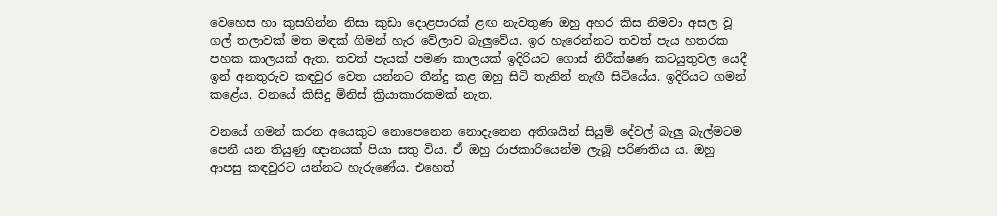වෙහෙස හා කුසගින්න නිසා කුඩා දොළපාරක් ළඟ නැවතුණ ඔහු අහර කිස නිමවා අසල වූ ගල් තලාවක් මත මඳක් ගිමන් හැර වේලාව බැලුවේය. ඉර හැරෙන්නට තවත් පැය හතරක පහක කාලයක් ඇත. තවත් පැයක් පමණ කාලයක් ඉදිරියට ගොස් නිරීක්ෂණ කටයුතුවල යෙදී ඉන් අනතුරුව කඳවුර වෙත යන්නට තීන්දු කළ ඔහු සිටි තැනින් නැඟී සිටියේය. ඉදිරියට ගමන් කළේය. වනයේ කිසිදු මිනිස් ක්‍රියාකාරකමක් නැත.

වනයේ ගමන් කරන අයෙකුට නොපෙනෙන නොදැනෙන අතිශයින් සියුම් දේවල් බැලු බැල්මටම පෙනී යන තියුණු ඥානයක් පියා සතු විය. ඒ ඔහු රාජකාරියෙන්ම ලැබූ පරිණතිය ය. ඔහු ආපසු කඳවුරට යන්නට හැරුණේය. එහෙත්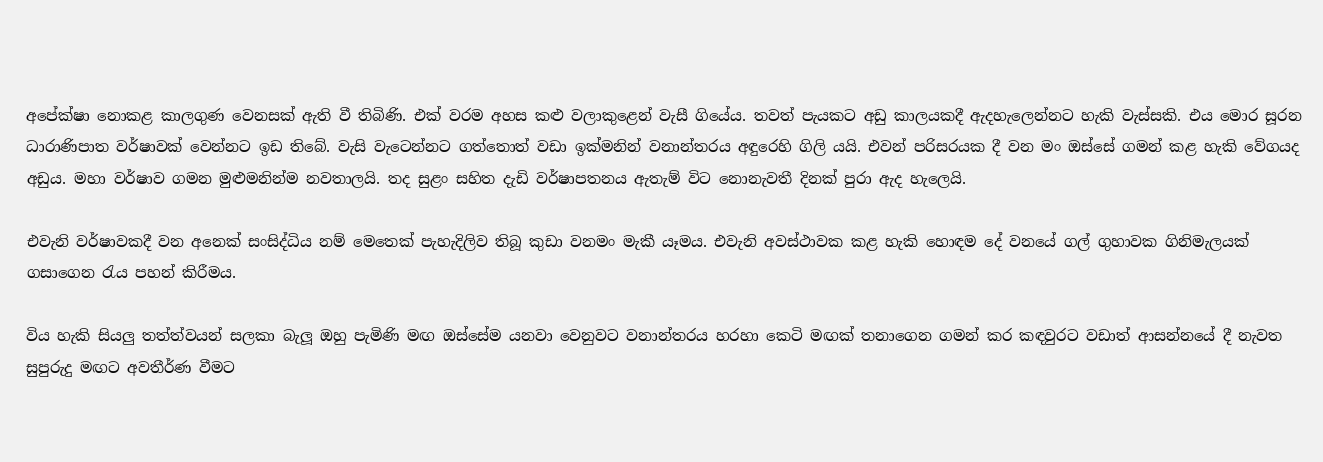අපේක්ෂා නොකළ කාලගුණ වෙනසක් ඇති වී තිබිණි. එක් වරම අහස කළු වලාකුළෙන් වැසී ගියේය. තවත් පැයකට අඩු කාලයකදී ඇදහැලෙන්නට හැකි වැස්සකි. එය මොර සූරන ධාරාණිපාත වර්ෂාවක් වෙන්නට ඉඩ තිබේ. වැසි වැටෙන්නට ගත්තොත් වඩා ඉක්මනින් වනාන්තරය අඳුරෙහි ගිලි යයි. එවන් පරිසරයක දී වන මං ඔස්සේ ගමන් කළ හැකි වේගයද අඩුය. මහා වර්ෂාව ගමන මුළුමනින්ම නවතාලයි. තද සුළං සහිත දැඩි වර්ෂාපතනය ඇතැම් විට නොනැවතී දිනක් පුරා ඇද හැලෙයි.

එවැනි වර්ෂාවකදී වන අනෙක් සංසිද්ධිය නම් මෙතෙක් පැහැදිලිව තිබූ කුඩා වනමං මැකී යෑමය. එවැනි අවස්ථාවක කළ හැකි හොඳම දේ වනයේ ගල් ගුහාවක ගිනිමැලයක් ගසාගෙන රැය පහන් කිරීමය.

විය හැකි සියලු තත්ත්වයන් සලකා බැලූ ඔහු පැමිණි මඟ ඔස්සේම යනවා වෙනුවට වනාන්තරය හරහා කෙටි මඟක් තනාගෙන ගමන් කර කඳවුරට වඩාත් ආසන්නයේ දී නැවත සුපුරුදු මඟට අවතීර්ණ වීමට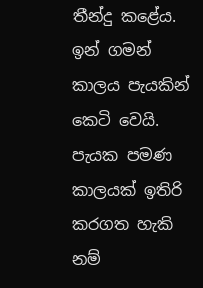තීන්දු කළේය. ඉන් ගමන් කාලය පැයකින් කෙටි වෙයි. පැයක පමණ කාලයක් ඉතිරි කරගත හැකි නම්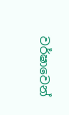වර්ෂාවෙන්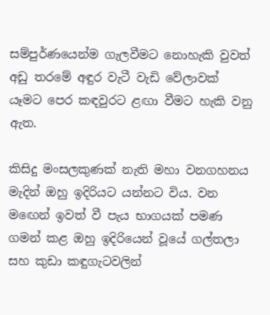සම්පුර්ණයෙන්ම ගැලවීමට නොහැකි වුවත් අඩු තරමේ අඳුර වැටී වැඩි වේලාවක් යෑමට පෙර කඳවුරට ළඟා වීමට හැකි වනු ඇත.

කිසිදු මංසලකුණක් නැති මහා වනගහනය මැදින් ඔහු ඉදිරියට යන්නට විය. වන මඟෙන් ඉවත් වී පැය භාගයක් පමණ ගමන් කළ ඔහු ඉදිරියෙන් වූයේ ගල්තලා සහ කුඩා කඳුගැටවලින්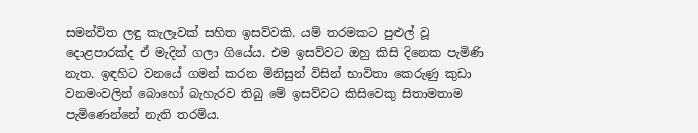සමන්විත ලඳු කැලෑවක් සහිත ඉසව්වකි. යම් තරමකට පුළුල් වූ දොළපාරක්ද ඒ මැදින් ගලා ගියේය. එම ඉසව්වට ඔහු කිසි දිනෙක පැමිණි නැත. ඉඳහිට වනයේ ගමන් කරන මිනිසුන් විසින් භාවිතා කෙරුණු කුඩා වනමංවලින් බොහෝ බැහැරව තිබු මේ ඉසව්වට කිසිවෙකු සිතාමතාම පැමිණෙන්නේ නැති තරම්ය.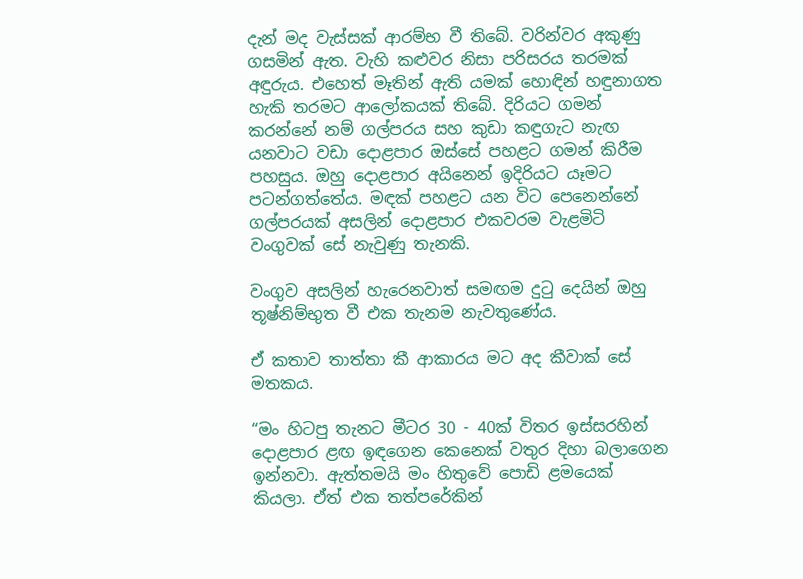දැන් මද වැස්සක් ආරම්භ වී තිබේ. වරින්වර අකුණු ගසමින් ඇත. වැහි කළුවර නිසා පරිසරය තරමක් අඳුරුය. එහෙත් මෑතින් ඇති යමක් හොඳින් හඳුනාගත හැකි තරමට ආලෝකයක් තිබේ. දිරියට ගමන් කරන්නේ නම් ගල්පරය සහ කුඩා කඳුගැට නැඟ යනවාට වඩා දොළපාර ඔස්සේ පහළට ගමන් කිරීම පහසුය. ඔහු දොළපාර අයිනෙන් ඉදිරියට යෑමට පටන්ගත්තේය. මඳක් පහළට යන විට පෙනෙන්නේ ගල්පරයක් අසලින් දොළපාර එකවරම වැළමිටි වංගුවක් සේ නැවුණු තැනකි.

වංගුව අසලින් හැරෙනවාත් සමඟම දුටු දෙයින් ඔහු තූෂ්නිම්භුත වී එක තැනම නැවතුණේය.

ඒ කතාව තාත්තා කී ආකාරය මට අද කීවාක් සේ මතකය.

“මං හිටපු තැනට මීටර 30 - 40ක් විතර ඉස්සරහින් දොළපාර ළඟ ඉඳගෙන කෙනෙක් වතුර දිහා බලාගෙන ඉන්නවා. ඇත්තමයි මං හිතුවේ පොඩි ළමයෙක් කියලා. ඒත් එක තත්පරේකින්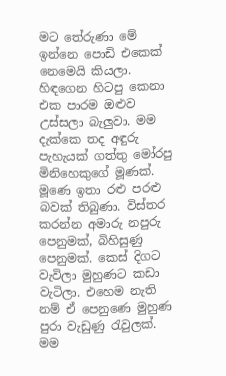මට තේරුණා මේ ඉන්නෙ පොඩි එකෙක් නෙමෙයි කියලා. හිඳගෙන හිටපු කෙනා එක පාරම ඔළුව උස්සලා බැලුවා. මම දැක්කෙ තද අඳුරු පැහැයක් ගත්තු මෝරපු මිනිහෙකුගේ මූණක්. මූණෙ ඉතා රළු පරළු බවක් තිබුණා. විස්තර කරන්න අමාරු නපුරු පෙනුමක්, බිහිසුණු පෙනුමක්. කෙස් දිගට වැවිලා මුහුණට කඩා වැටිලා. එහෙම නැති නම් ඒ පෙනුණෙ මුහුණ පුරා වැඩුණු රැවුලක්. මම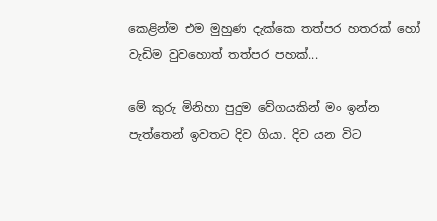කෙළින්ම එම මුහුණ දැක්කෙ තත්පර හතරක් හෝ වැඩිම වුවහොත් තත්පර පහක්...

මේ කුරු මිනිහා පුදුම වේගයකින් මං ඉන්න පැත්තෙන් ඉවතට දිව ගියා. දිව යන විට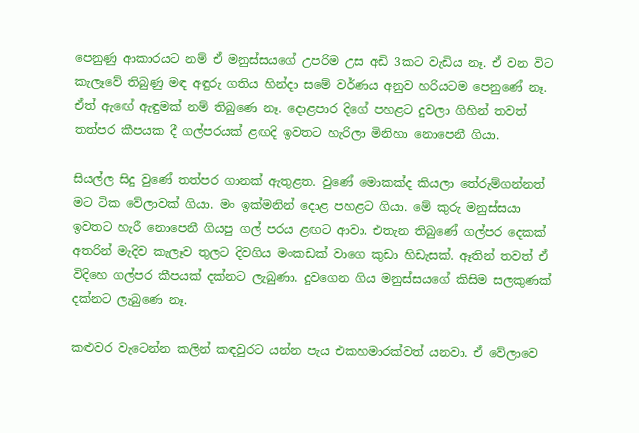පෙනුණු ආකාරයට නම් ඒ මනුස්සයගේ උපරිම උස අඩි 3කට වැඩිය නෑ. ඒ වන විට කැලෑවේ තිබුණු මඳ අඳුරු ගතිය හින්දා සමේ වර්ණය අනුව හරියටම පෙනුණේ නෑ. ඒත් ඇඟේ ඇඳුමක් නම් තිබුණෙ නෑ. දොළපාර දිගේ පහළට දුවලා ගිහින් තවත් තත්පර කීපයක දී ගල්පරයක් ළඟදි ඉවතට හැරිලා මිනිහා නොපෙනී ගියා.

සියල්ල සිදු වුණේ තත්පර ගානක් ඇතුළත. වුණේ මොකක්ද කියලා තේරුම්ගන්නත් මට ටික වේලාවක් ගියා. මං ඉක්මනින් දොළ පහළට ගියා. මේ කුරු මනුස්සයා ඉවතට හැරී නොපෙනී ගියපු ගල් පරය ළඟට ආවා. එතැන තිබුණේ ගල්පර දෙකක් අතරින් මැදිව කැලෑව තුලට දිවගිය මංකඩක් වාගෙ කුඩා හිඩැසක්. ඈතින් තවත් ඒ විදිහෙ ගල්පර කීපයක් දක්නට ලැබුණා. දුවගෙන ගිය මනුස්සයගේ කිසිම සලකුණක් දක්නට ලැබුණෙ නෑ.

කළුවර වැටෙන්න කලින් කඳවුරට යන්න පැය එකහමාරක්වත් යනවා. ඒ වේලාවෙ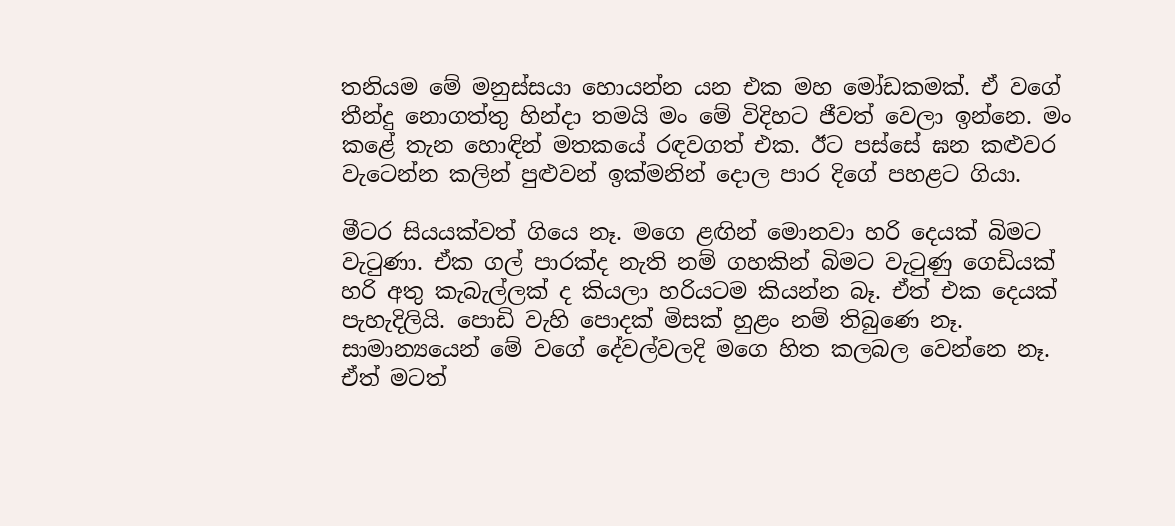තනියම මේ මනුස්සයා හොයන්න යන එක මහ මෝඩකමක්. ඒ වගේ තීන්දු නොගත්තු හින්දා තමයි මං මේ විදිහට ජීවත් වෙලා ඉන්නෙ. මං කළේ තැන හොඳින් මතකයේ රඳවගත් එක. ඊට පස්සේ ඝන කළුවර වැටෙන්න කලින් පුළුවන් ඉක්මනින් දොල පාර දිගේ පහළට ගියා.

මීටර සියයක්වත් ගියෙ නෑ. මගෙ ළඟින් මොනවා හරි දෙයක් බිමට වැටුණා. ඒක ගල් පාරක්ද නැති නම් ගහකින් බිමට වැටුණු ගෙඩියක් හරි අතු කැබැල්ලක් ද කියලා හරියටම කියන්න බෑ. ඒත් එක දෙයක් පැහැදිලියි. පොඩි වැහි පොදක් මිසක් හුළං නම් තිබුණෙ නෑ. සාමාන්‍යයෙන් මේ වගේ දේවල්වලදි මගෙ හිත කලබල වෙන්නෙ නෑ. ඒත් මටත්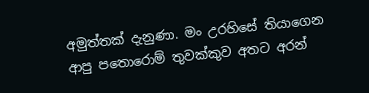අමුත්තක් දැනුණා. මං උරහිසේ තියාගෙන ආපු පතොරොම් තුවක්කුව අතට අරන්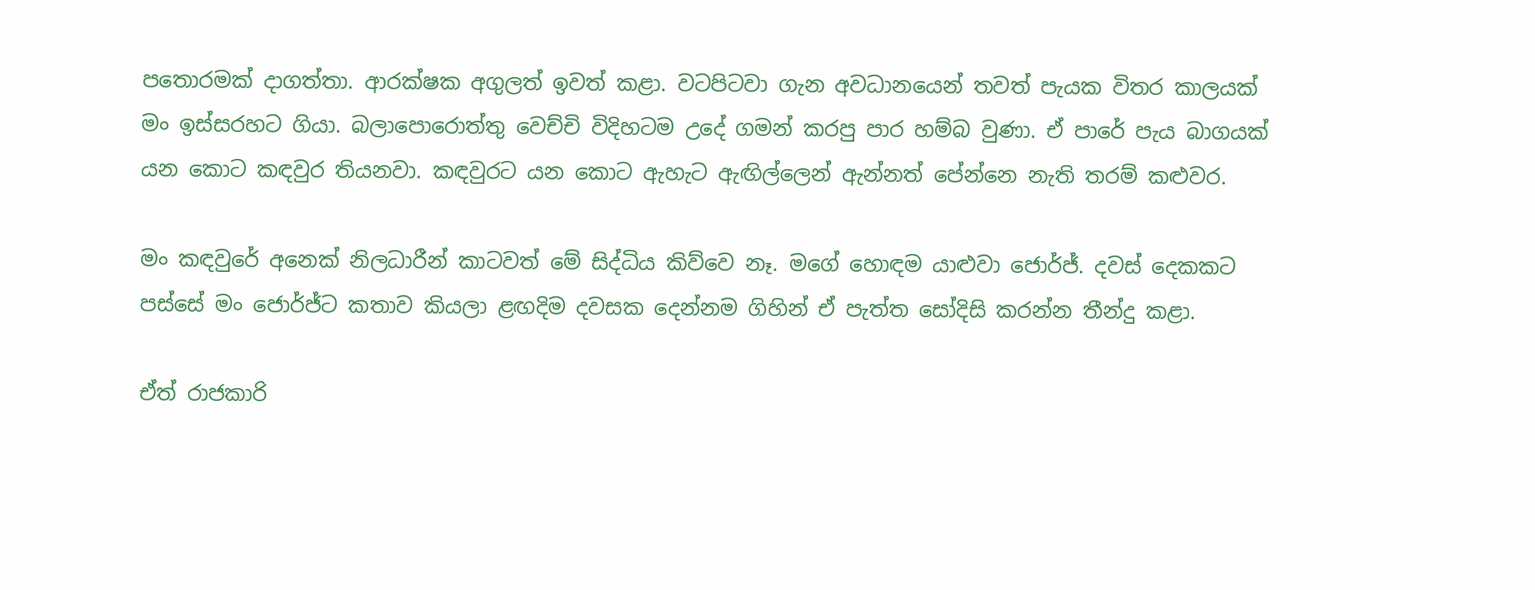පතොරමක් දාගත්තා. ආරක්ෂක අගුලත් ඉවත් කළා. වටපිටවා ගැන අවධානයෙන් තවත් පැයක විතර කාලයක් මං ඉස්සරහට ගියා. බලාපොරොත්තු වෙච්චි විදිහටම උදේ ගමන් කරපු පාර හම්බ වුණා. ඒ පාරේ පැය බාගයක් යන කොට කඳවුර තියනවා. කඳවුරට යන කොට ඇහැට ඇඟිල්ලෙන් ඇන්නත් පේන්නෙ නැති තරම් කළුවර.

මං කඳවුරේ අනෙක් නිලධාරීන් කාටවත් මේ සිද්ධිය කිව්වෙ නෑ. මගේ හොඳම යාළුවා ජොර්ජ්. දවස් දෙකකට පස්සේ මං ජොර්ජ්ට කතාව කියලා ළඟදිම දවසක දෙන්නම ගිහින් ඒ පැත්ත සෝදිසි කරන්න තීන්දු කළා.

ඒත් රාජකාරි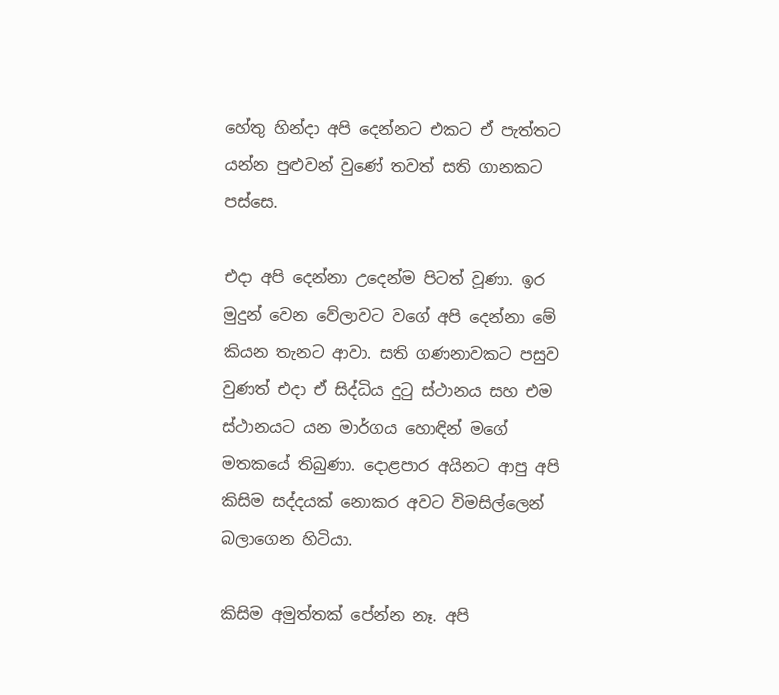හේතු හින්දා අපි දෙන්නට එකට ඒ පැත්තට යන්න පුළුවන් වුණේ තවත් සති ගානකට පස්සෙ.

එදා අපි දෙන්නා උදෙන්ම පිටත් වූණා. ඉර මුදුන් වෙන වේලාවට වගේ අපි දෙන්නා මේ කියන තැනට ආවා. සති ගණනාවකට පසුව වුණත් එදා ඒ සිද්ධිය දුටු ස්ථානය සහ එම ස්ථානයට යන මාර්ගය හොඳින් මගේ මතකයේ තිබුණා. දොළපාර අයිනට ආපු අපි කිසිම සද්දයක් නොකර අවට විමසිල්ලෙන් බලාගෙන හිටියා.

කිසිම අමුත්තක් පේන්න නෑ. අපි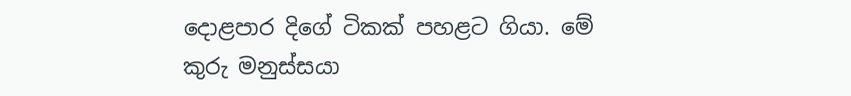දොළපාර දිගේ ටිකක් පහළට ගියා. මේ කුරු මනුස්සයා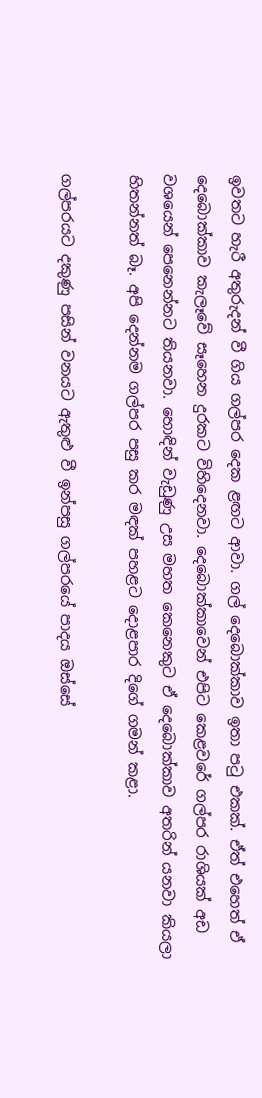ඉවතට හැරී අතුරුදන් වී ගිය ගල්පර දෙක ළඟට ආවා. ගල් දෙබොක්කාව ඉතා පටු එකක්. ඒත් එහෙත් ඒ දෙබොක්කාව කැලෑවේ සෑහෙන දුරකට විහිදෙනවා. දෙබොක්කාවෙන් එපිට කෙළවරේ ගල්පර රාශියක් අඩ වශයෙන් පෙනෙන්නට තියනවා. හොඳින් වැඩුණු උස මහත කෙනෙකුට ඒ දෙබොක්කාව අතරින් යනවා කියලා හිතන්නත් බෑ. අපි දෙන්නම ගල්පර පසු කර මඳක් පහළට දොළපාර දිගේ ගමන් කළා.

ගල්පරයට දකුණු පසින් වනයට ඇතුළු වී ඉන්පසු ගල්පරයේ පාදය ඔස්සේ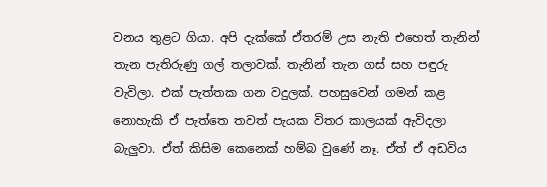වනය තුළට ගියා. අපි දැක්කේ ඒතරම් උස නැති එහෙත් තැනින් තැන පැතිරුණු ගල් තලාවක්. තැනින් තැන ගස් සහ පඳුරු වැවිලා. එක් පැත්තක ගන වදුලක්. පහසුවෙන් ගමන් කළ නොහැකි ඒ පැත්තෙ තවත් පැයක විතර කාලයක් ඇවිදලා බැලුවා. ඒත් කිසිම කෙනෙක් හම්බ වුණේ නෑ. ඒත් ඒ අඩවිය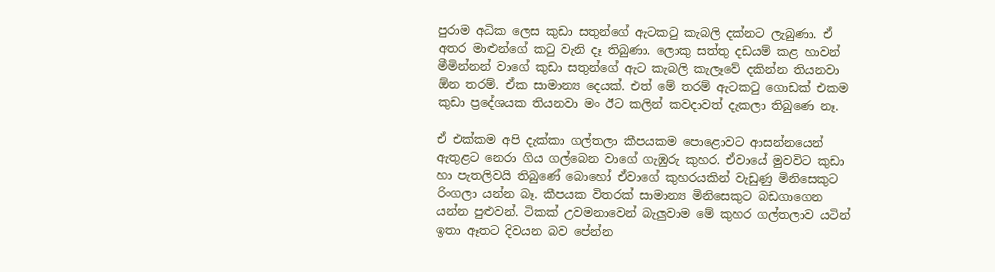පුරාම අධික ලෙස කුඩා සතුන්ගේ ඇටකටු කැබලි දක්නට ලැබුණා. ඒ අතර මාළුන්ගේ කටු වැනි දෑ තිබුණා. ලොකු සත්තු දඩයම් කළ හාවන් මීමින්නන් වාගේ කුඩා සතුන්ගේ ඇට කැබලි කැලෑවේ දකින්න තියනවා ඕන තරම්. ඒක සාමාන්‍ය දෙයක්. එත් මේ තරම් ඇටකටු ගොඩක් එකම කුඩා ප්‍රදේශයක තියනවා මං ඊට කලින් කවදාවත් දැකලා තිබුණෙ නෑ.

ඒ එක්කම අපි දැක්කා ගල්තලා කීපයකම පොළොවට ආසන්නයෙන් ඇතුළට නෙරා ගිය ගල්බෙන වාගේ ගැඹුරු කුහර. ඒවායේ මුවවිට කුඩා හා පැතලිවයි තිබුණේ බොහෝ ඒවාගේ කුහරයකින් වැඩුණු මිනිසෙකුට රිංගලා යන්න බෑ. කීපයක විතරක් සාමාන්‍ය මිනිසෙකුට බඩගාගෙන යන්න පුළුවන්. ටිකක් උවමනාවෙන් බැලුවාම මේ කුහර ගල්තලාව යටින් ඉතා ඈතට දිවයන බව පේන්න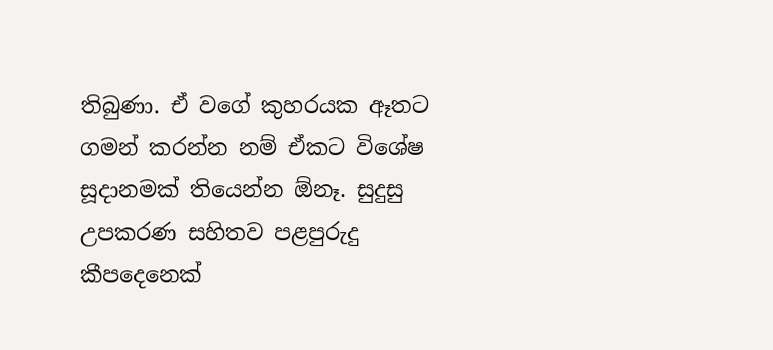තිබුණා. ඒ වගේ කුහරයක ඈතට ගමන් කරන්න නම් ඒකට විශේෂ සූදානමක් තියෙන්න ඕනෑ. සුදුසු උපකරණ සහිතව පළපුරුදු කීපදෙනෙක්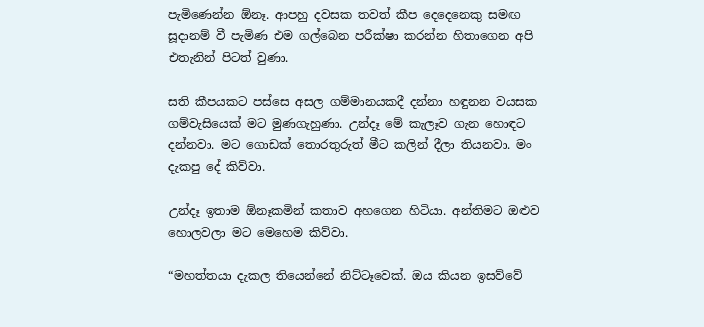පැමිණෙන්න ඕනෑ. ආපහු දවසක තවත් කීප දෙදෙනෙකු සමඟ සූදානම් වී පැමිණ එම ගල්බෙන පරීක්ෂා කරන්න හිතාගෙන අපි එතැනින් පිටත් වුණා.

සති කීපයකට පස්සෙ අසල ගම්මානයකදී දන්නා හඳුනන වයසක ගම්වැසියෙක් මට මුණගැහුණා. උන්දෑ මේ කැලෑව ගැන හොඳට දන්නවා. මට ගොඩක් තොරතුරුත් මීට කලින් දීලා තියනවා. මං දැකපු දේ කිව්වා.

උන්දෑ ඉතාම ඕනෑකමින් කතාව අහගෙන හිටියා. අන්තිමට ඔළුව හොලවලා මට මෙහෙම කිව්වා.

“මහත්තයා දැකල තියෙන්නේ නිට්ටෑවෙක්. ඔය කියන ඉසව්වේ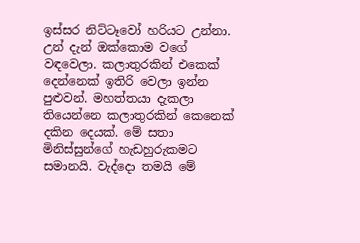ඉස්සර නිට්ටෑවෝ හරියට උන්නා. උන් දැන් ඔක්කොම වගේ වඳවෙලා. කලාතුරකින් එකෙක් දෙන්නෙක් ඉතිරි වෙලා ඉන්න පුළුවන්. මහත්තයා දැකලා තියෙන්නෙ කලාතුරකින් කෙනෙක් දකින දෙයක්. මේ සතා මිනිස්සුන්ගේ හැඩහුරුකමට සමානයි. වැද්දො තමයි මේ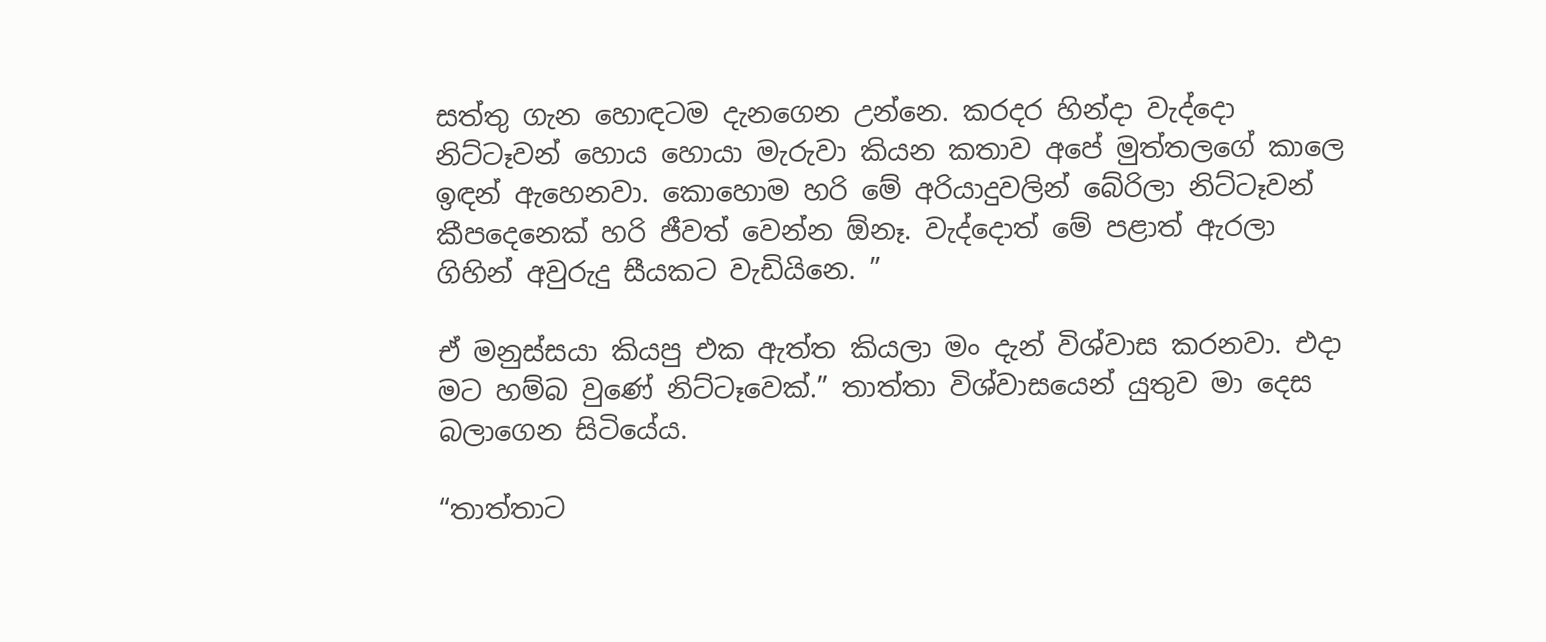සත්තු ගැන හොඳටම දැනගෙන උන්නෙ. කරදර හින්දා වැද්දො නිට්ටෑවන් හොය හොයා මැරුවා කියන කතාව අපේ මුත්තලගේ කාලෙ ඉඳන් ඇහෙනවා. කොහොම හරි මේ අරියාදුවලින් බේරිලා නිට්ටෑවන් කීපදෙනෙක් හරි ජීවත් වෙන්න ඕනෑ. වැද්දොත් මේ පළාත් ඇරලා ගිහින් අවුරුදු සීයකට වැඩියිනෙ. ”

ඒ මනුස්සයා කියපු එක ඇත්ත කියලා මං දැන් විශ්වාස කරනවා. එදා මට හම්බ වුණේ නිට්ටෑවෙක්.” තාත්තා විශ්වාසයෙන් යුතුව මා දෙස බලාගෙන සිටියේය.

“තාත්තාට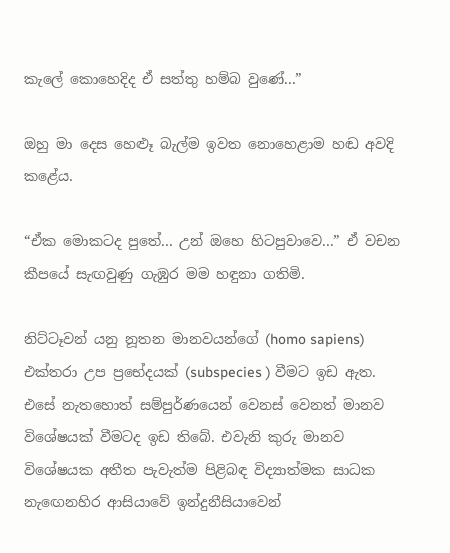කැලේ කොහෙදිද ඒ සත්තු හම්බ වුණේ...”

ඔහු මා දෙස හෙළූ බැල්ම ඉවත නොහෙළාම හඬ අවදි කළේය.

“ඒක මොකටද පුතේ... උන් ඔහෙ හිටපුවාවෙ...” ඒ වචන කීපයේ සැඟවුණු ගැඹුර මම හඳුනා ගතිමි.

නිට්ටෑවන් යනු නූතන මානවයන්ගේ (homo sapiens) එක්තරා උප ප්‍රභේදයක් (subspecies ) වීමට ඉඩ ඇත. එසේ නැතහොත් සම්පුර්ණයෙන් වෙනස් වෙනත් මානව විශේෂයක් වීමටද ඉඩ තිබේ. එවැනි කුරු මානව විශේෂයක අතීත පැවැත්ම පිළිබඳ විද්‍යාත්මක සාධක නැඟෙනහිර ආසියාවේ ඉන්දුනීසියාවෙන්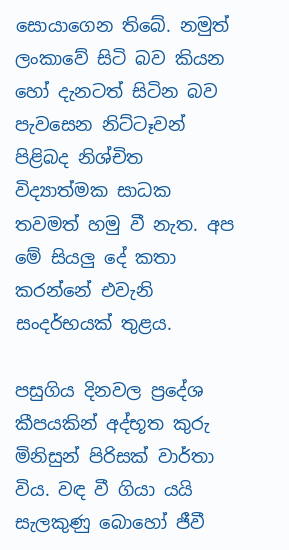සොයාගෙන තිබේ. නමුත් ලංකාවේ සිටි බව කියන හෝ දැනටත් සිටින බව පැවසෙන නිට්ටෑවන් පිළිබද නිශ්චිත විද්‍යාත්මක සාධක තවමත් හමු වී නැත. අප මේ සියලු දේ කතා කරන්නේ එවැනි සංදර්භයක් තුළය.

පසුගිය දිනවල ප්‍රදේශ කීපයකින් අද්භූත කුරු මිනිසුන් පිරිසක් වාර්තා විය. වඳ වී ගියා යයි සැලකුණු බොහෝ ජීවී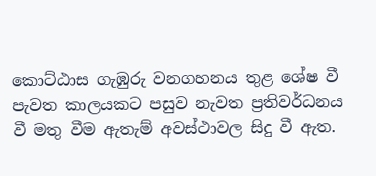කොට්ඨාස ගැඹුරු වනගහනය තුළ ශේෂ වී පැවත කාලයකට පසුව නැවත ප්‍රතිවර්ධනය වී මතු වීම ඇතැම් අවස්ථාවල සිදු වී ඇත.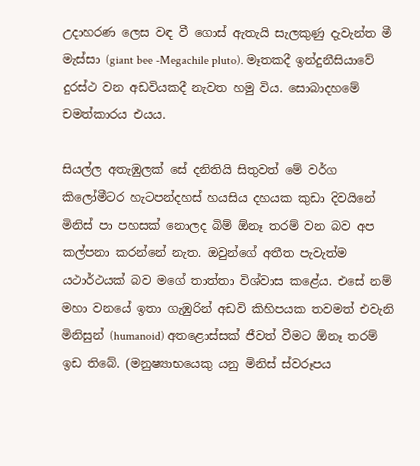උදාහරණ ලෙස වඳ වී ගොස් ඇතැයි සැලකුණු දැවැන්ත මී මැස්සා (giant bee -Megachile pluto). මෑතකදී ඉන්දුනීසියාවේ දුරස්ථ වන අඩවියකදී නැවත හමු විය. සොබාදහමේ චමත්කාරය එයය.

සියල්ල අතැඹුලක් සේ දනිතියි සිතුවත් මේ වර්ග කිලෝමීටර හැටපන්දහස් හයසිය දහයක කුඩා දිවයිනේ මිනිස් පා පහසක් නොලද බිම් ඕනෑ තරම් වන බව අප කල්පනා කරන්නේ නැත. ඔවුන්ගේ අතීත පැවැත්ම යථාර්ථයක් බව මගේ තාත්තා විශ්වාස කළේය. එසේ නම් මහා වනයේ ඉතා ගැඹුරින් අඩවි කිහිපයක තවමත් එවැනි මිනිසුන් (humanoid) අතළොස්සක් ජීවත් වීමට ඕනෑ තරම් ඉඩ තිබේ. (මනුෂ්‍යාභයෙකු යනු මිනිස් ස්වරූපය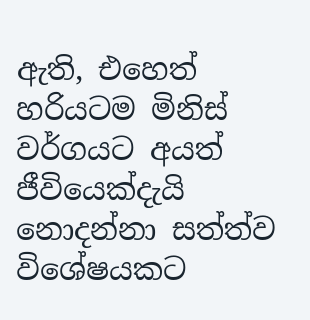ඇති, එහෙත් හරියටම මිනිස් වර්ගයට අයත් ජීවියෙක්දැයි නොදන්නා සත්ත්ව විශේෂයකට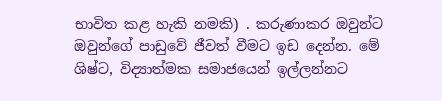භාවිත කළ හැකි නමකි) . කරුණාකර ඔවුන්ට ඔවුන්ගේ පාඩුවේ ජීවත් වීමට ඉඩ දෙන්න. මේ ශිෂ්ට, විද්‍යාත්මක සමාජයෙන් ඉල්ලන්නට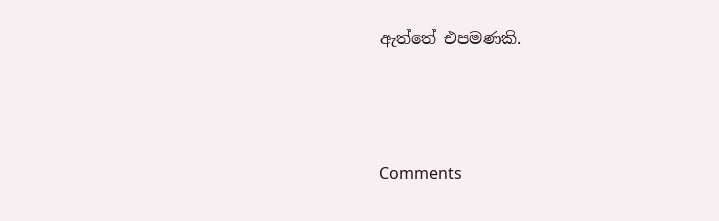ඇත්තේ එපමණකි.





Comments